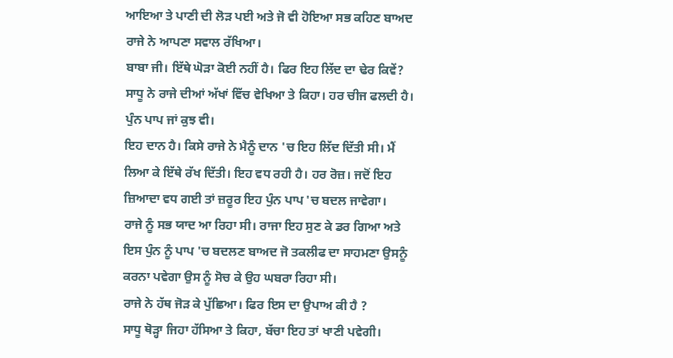ਆਇਆ ਤੇ ਪਾਣੀ ਦੀ ਲੋੜ ਪਈ ਅਤੇ ਜੋ ਵੀ ਹੋਇਆ ਸਭ ਕਹਿਣ ਬਾਅਦ ਰਾਜੇ ਨੇ ਆਪਣਾ ਸਵਾਲ ਰੱਖਿਆ।
ਬਾਬਾ ਜੀ। ਇੱਥੇ ਘੋੜਾ ਕੋਈ ਨਹੀਂ ਹੈ। ਫਿਰ ਇਹ ਲਿੱਦ ਦਾ ਢੇਰ ਕਿਵੇਂ?
ਸਾਧੂ ਨੇ ਰਾਜੇ ਦੀਆਂ ਅੱਖਾਂ ਵਿੱਚ ਵੇਖਿਆ ਤੇ ਕਿਹਾ। ਹਰ ਚੀਜ ਫਲਦੀ ਹੈ। ਪੁੰਨ ਪਾਪ ਜਾਂ ਕੁਝ ਵੀ।
ਇਹ ਦਾਨ ਹੈ। ਕਿਸੇ ਰਾਜੇ ਨੇ ਮੈਨੂੰ ਦਾਨ 'ਚ ਇਹ ਲਿੱਦ ਦਿੱਤੀ ਸੀ। ਮੈਂ ਲਿਆ ਕੇ ਇੱਥੇ ਰੱਖ ਦਿੱਤੀ। ਇਹ ਵਧ ਰਹੀ ਹੈ। ਹਰ ਰੋਜ਼। ਜਦੋਂ ਇਹ ਜ਼ਿਆਦਾ ਵਧ ਗਈ ਤਾਂ ਜ਼ਰੂਰ ਇਹ ਪੁੰਨ ਪਾਪ 'ਚ ਬਦਲ ਜਾਵੇਗਾ।
ਰਾਜੇ ਨੂੰ ਸਭ ਯਾਦ ਆ ਰਿਹਾ ਸੀ। ਰਾਜਾ ਇਹ ਸੁਣ ਕੇ ਡਰ ਗਿਆ ਅਤੇ ਇਸ ਪੁੰਨ ਨੂੰ ਪਾਪ 'ਚ ਬਦਲਣ ਬਾਅਦ ਜੋ ਤਕਲੀਫ ਦਾ ਸਾਹਮਣਾ ਉਸਨੂੰ ਕਰਨਾ ਪਵੇਗਾ ਉਸ ਨੂੰ ਸੋਚ ਕੇ ਉਹ ਘਬਰਾ ਰਿਹਾ ਸੀ।
ਰਾਜੇ ਨੇ ਹੱਥ ਜੋੜ ਕੇ ਪੁੱਛਿਆ। ਫਿਰ ਇਸ ਦਾ ਉਪਾਅ ਕੀ ਹੈ ?
ਸਾਧੂ ਥੋੜ੍ਹਾ ਜਿਹਾ ਹੱਸਿਆ ਤੇ ਕਿਹਾ, ਬੱਚਾ ਇਹ ਤਾਂ ਖਾਣੀ ਪਵੇਗੀ।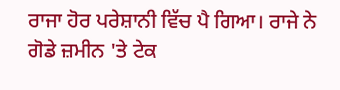ਰਾਜਾ ਹੋਰ ਪਰੇਸ਼ਾਨੀ ਵਿੱਚ ਪੈ ਗਿਆ। ਰਾਜੇ ਨੇ ਗੋਡੇ ਜ਼ਮੀਨ 'ਤੇ ਟੇਕ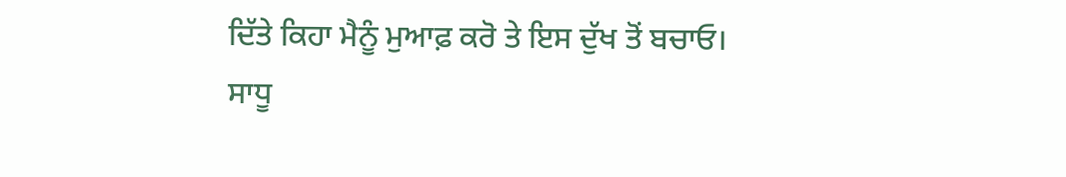ਦਿੱਤੇ ਕਿਹਾ ਮੈਨੂੰ ਮੁਆਫ਼ ਕਰੋ ਤੇ ਇਸ ਦੁੱਖ ਤੋਂ ਬਚਾਓ।
ਸਾਧੂ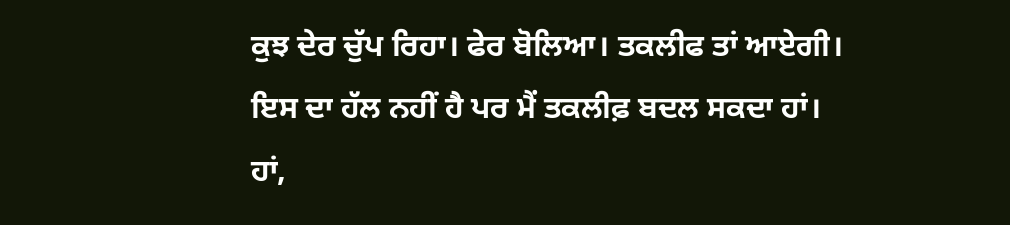ਕੁਝ ਦੇਰ ਚੁੱਪ ਰਿਹਾ। ਫੇਰ ਬੋਲਿਆ। ਤਕਲੀਫ ਤਾਂ ਆਏਗੀ। ਇਸ ਦਾ ਹੱਲ ਨਹੀਂ ਹੈ ਪਰ ਮੈਂ ਤਕਲੀਫ਼ ਬਦਲ ਸਕਦਾ ਹਾਂ।
ਹਾਂ,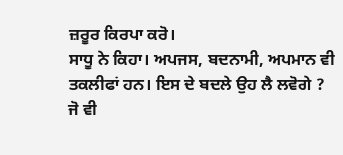ਜ਼ਰੂਰ ਕਿਰਪਾ ਕਰੋ।
ਸਾਧੂ ਨੇ ਕਿਹਾ। ਅਪਜਸ, ਬਦਨਾਮੀ, ਅਪਮਾਨ ਵੀ ਤਕਲੀਫਾਂ ਹਨ। ਇਸ ਦੇ ਬਦਲੇ ਉਹ ਲੈ ਲਵੋਗੇ ?
ਜੋ ਵੀ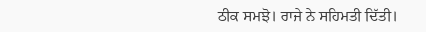ਠੀਕ ਸਮਝੋ। ਰਾਜੇ ਨੇ ਸਹਿਮਤੀ ਦਿੱਤੀ।